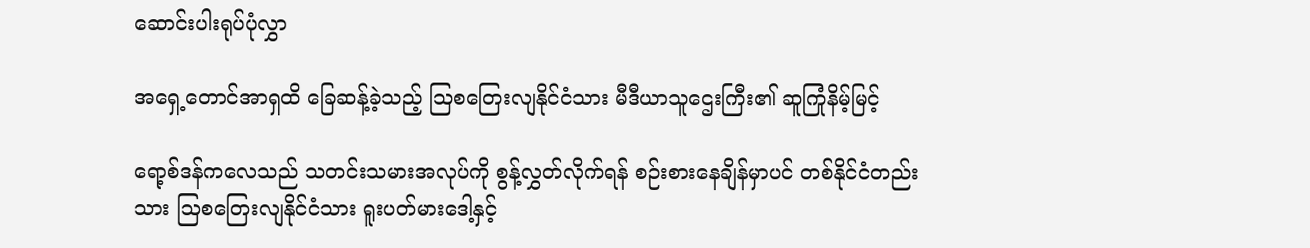ဆောင်းပါးရုပ်ပုံလွှာ

အရှေ့တောင်အာရှထိ ခြေဆန့်ခဲ့သည့် ဩစတြေးလျနိုင်ငံသား မီဒီယာသူဌေးကြီး၏ ဆူကြုံနိမ့်မြင့်

ရော့စ်ဒန်ကလေသည် သတင်းသမားအလုပ်ကို စွန့်လွှတ်လိုက်ရန် စဉ်းစားနေချိန်မှာပင် တစ်နိုင်ငံတည်းသား ဩစတြေးလျနိုင်ငံသား ရူးပတ်မားဒေါ့နှင့်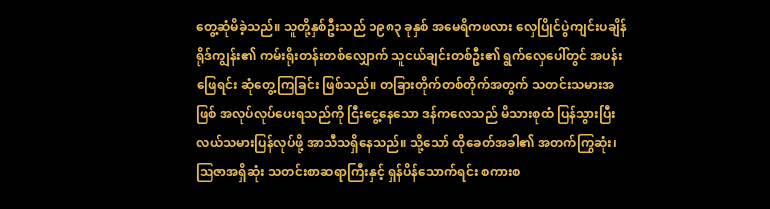တွေ့ဆုံမိခဲ့သည်။ သူတို့နှစ်ဦးသည် ၁၉၈၃ ခုနှစ် အမေရိကဖလား လှေပြိုင်ပွဲကျင်းပချိန် ရိုဒ်ကျွန်း၏ ကမ်းရိုးတန်းတစ်လျှောက် သူငယ်ချင်းတစ်ဦး၏ ရွက်လှေပေါ်တွင် အပန်းဖြေရင်း ဆုံတွေ့ကြခြင်း ဖြစ်သည်။ တခြားတိုက်တစ်တိုက်အတွက် သတင်းသမားအဖြစ် အလုပ်လုပ်ပေးရသည်ကို ငြီးငွေ့နေသော ဒန်ကလေသည် မိသားစုထံ ပြန်သွားပြီး လယ်သမားပြန်လုပ်ဖို့ အာသီသရှိနေသည်။ သို့သော် ထိုခေတ်အခါ၏ အတက်ကြွဆုံး၊ ဩဇာအရှိဆုံး သတင်းစာဆရာကြီးနှင့် ရှန်ပိန်သောက်ရင်း စကားစ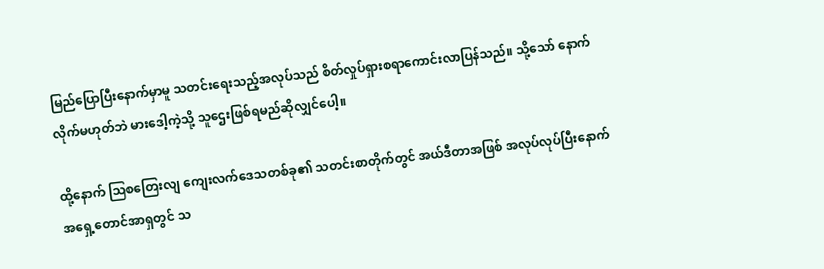မြည်ပြောပြီးနောက်မှာမူ သတင်းရေးသည့်အလုပ်သည် စိတ်လှုပ်ရှားစရာကောင်းလာပြန်သည်။ သို့သော် နောက်လိုက်မဟုတ်ဘဲ မားဒေါ့ကဲ့သို့ သူဌေးဖြစ်ရမည်ဆိုလျှင်ပေါ့။

ထို့နောက် ဩစတြေးလျ ကျေးလက်ဒေသတစ်ခု၏ သတင်းစာတိုက်တွင် အယ်ဒီတာအဖြစ် အလုပ်လုပ်ပြီးနောက် အရှေ့တောင်အာရှတွင် သ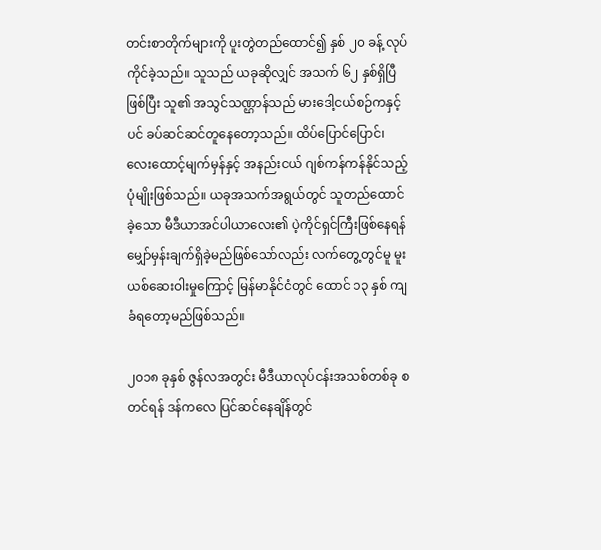တင်းစာတိုက်များကို ပူးတွဲတည်ထောင်၍ နှစ် ၂၀ ခန့် လုပ်ကိုင်ခဲ့သည်။ သူသည် ယခုဆိုလျှင် အသက် ၆၂ နှစ်ရှိပြီဖြစ်ပြီး သူ၏ အသွင်သဏ္ဌာန်သည် မားဒေါ့ငယ်စဉ်ကနှင့်ပင် ခပ်ဆင်ဆင်တူနေတော့သည်။ ထိပ်ပြောင်ပြောင်၊ လေးထောင့်မျက်မှန်နှင့် အနည်းငယ် ဂျစ်ကန်ကန်နိုင်သည့် ပုံမျိုးဖြစ်သည်။ ယခုအသက်အရွယ်တွင် သူတည်ထောင်ခဲ့သော မီဒီယာအင်ပါယာလေး၏ ပဲ့ကိုင်ရှင်ကြီးဖြစ်နေရန် မျှော်မှန်းချက်ရှိခဲ့မည်ဖြစ်သော်လည်း လက်တွေ့တွင်မူ မူးယစ်ဆေးဝါးမှုကြောင့် မြန်မာနိုင်ငံတွင် ထောင် ၁၃ နှစ် ကျခံရတော့မည်ဖြစ်သည်။

၂၀၁၈ ခုနှစ် ဇွန်လအတွင်း မီဒီယာလုပ်ငန်းအသစ်တစ်ခု စတင်ရန် ဒန်ကလေ ပြင်ဆင်နေချိန်တွင်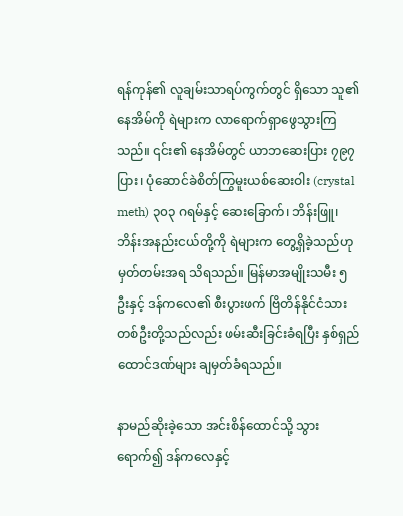ရန်ကုန်၏ လူချမ်းသာရပ်ကွက်တွင် ရှိသော သူ၏နေအိမ်ကို ရဲများက လာရောက်ရှာဖွေသွားကြသည်။ ၎င်း၏ နေအိမ်တွင် ယာဘဆေးပြား ၇၉၇ ပြား၊ ပုံဆောင်ခဲစိတ်ကြွမူးယစ်ဆေးဝါး (crystal meth) ၃၀၃ ဂရမ်နှင့် ဆေးခြောက်၊ ဘိန်းဖြူ၊ ဘိန်းအနည်းငယ်တို့ကို ရဲများက တွေ့ရှိခဲ့သည်ဟု မှတ်တမ်းအရ သိရသည်။ မြန်မာအမျိုးသမီး ၅ ဦးနှင့် ဒန်ကလေ၏ စီးပွားဖက် ဗြိတိန်နိုင်ငံသားတစ်ဦးတို့သည်လည်း ဖမ်းဆီးခြင်းခံရပြီး နှစ်ရှည်ထောင်ဒဏ်များ ချမှတ်ခံရသည်။

နာမည်ဆိုးခဲ့သော အင်းစိန်ထောင်သို့ သွားရောက်၍ ဒန်ကလေနှင့်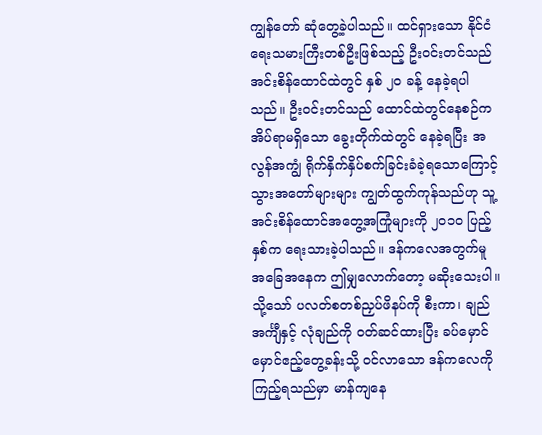ကျွန်တော် ဆုံတွေ့ခဲ့ပါသည်။ ထင်ရှားသော နိုင်ငံရေးသမားကြီးတစ်ဦးဖြစ်သည့် ဦးဝင်းတင်သည် အင်းစိန်ထောင်ထဲတွင် နှစ် ၂၀ ခန့် နေခဲ့ရပါသည်။ ဦးဝင်းတင်သည် ထောင်ထဲတွင်နေစဉ်က အိပ်ရာမရှိသော ခွေးတိုက်ထဲတွင် နေခဲ့ရပြီး အလွန်အကျွံ ရိုက်နှိက်နှိပ်စက်ခြင်းခံခဲ့ရသောကြောင့် သွားအတော်များများ ကျွတ်ထွက်ကုန်သည်ဟု သူ့အင်းစိန်ထောင်အတွေ့အကြုံများကို ၂၀၁၀ ပြည့်နှစ်က ရေးသားခဲ့ပါသည်။ ဒန်ကလေအတွက်မူ အခြေအနေက ဤမျှလောက်တော့ မဆိုးသေးပါ။ သို့သော် ပလတ်စတစ်ညှပ်ဖိနပ်ကို စီးကာ၊ ချည်အင်္ကျီနှင့် လုံချည်ကို ဝတ်ဆင်ထားပြီး ခပ်မှောင်မှောင်ဧည့်တွေ့ခန်းသို့ ဝင်လာသော ဒန်ကလေကို ကြည့်ရသည်မှာ မာန်ကျနေ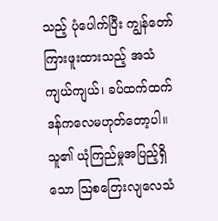သည့် ပုံပေါက်ပြီး ကျွန်တော်ကြားဖူးထားသည့် အသံကျယ်ကျယ်၊ ခပ်ထက်ထက် ဒန်ကလေမဟုတ်တော့ပါ။ သူ၏ ယုံကြည်မှုအပြည့်ရှိသော ဩစတြေးလျလေသံ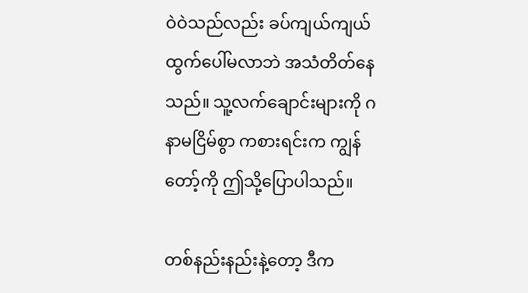ဝဲဝဲသည်လည်း ခပ်ကျယ်ကျယ်ထွက်ပေါ်မလာဘဲ အသံတိတ်နေသည်။ သူ့လက်ချောင်းများကို ဂနာမငြိမ်စွာ ကစားရင်းက ကျွန်တော့်ကို ဤသို့ပြောပါသည်။

တစ်နည်းနည်းနဲ့တော့ ဒီက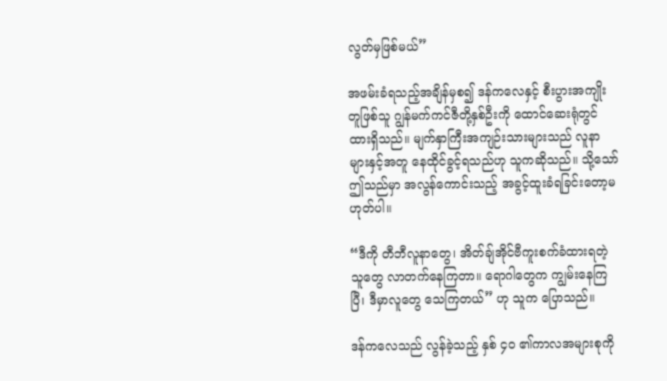လွတ်မှဖြစ်မယ်”

အဖမ်းခံရသည့်အချိန်မှစ၍ ဒန်ကလေနှင့် စီးပွားအကျိုးတူဖြစ်သူ ဂျွန်မက်ကင်ဇီတို့နှစ်ဦးကို ထောင်ဆေးရုံတွင် ထားရှိသည်။ မျက်နှာကြီးအကျဉ်းသားများသည် လူနာများနှင့်အတူ နေထိုင်ခွင့်ရသည်ဟု သူကဆိုသည်။ သို့သော် ဤသည်မှာ အလွန်ကောင်းသည့် အခွင့်ထူးခံရခြင်းတော့မဟုတ်ပါ။

“ဒီကို တီဘီလူနာတွေ၊ အိတ်ချ်အိုင်ဗီကူးစက်ခံထားရတဲ့သူတွေ လာတက်နေကြတာ။ ရောဂါတွေက ကျွမ်းနေကြပြီ၊ ဒီမှာလူတွေ သေကြတယ်” ဟု သူက ပြောသည်။

ဒန်ကလေသည် လွန်ခဲ့သည့် နှစ် ၄၀ ၏ကာလအများစုကို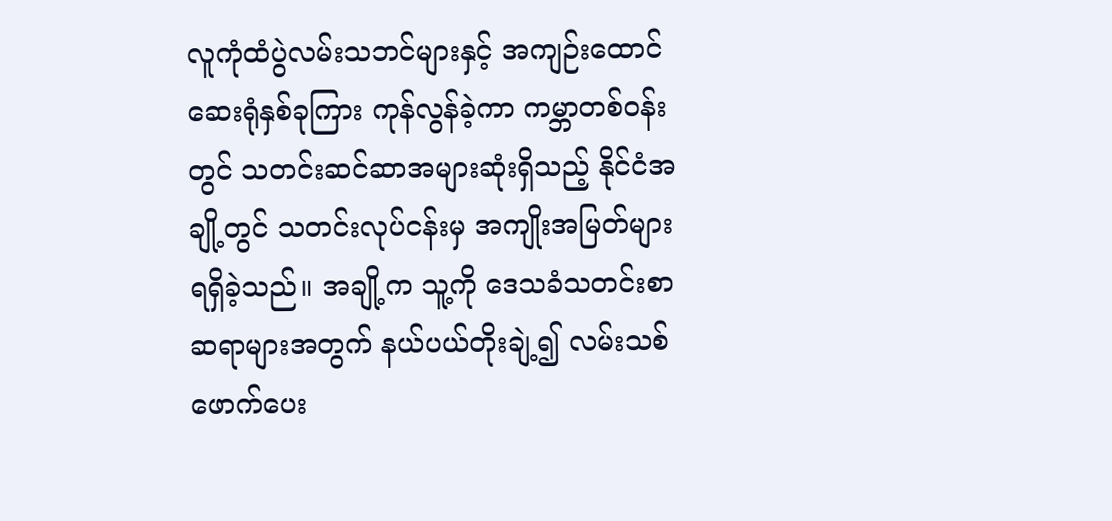လူကုံထံပွဲလမ်းသဘင်များနှင့် အကျဉ်းထောင်ဆေးရုံနှစ်ခုကြား ကုန်လွန်ခဲ့ကာ ကမ္ဘာတစ်ဝန်းတွင် သတင်းဆင်ဆာအများဆုံးရှိသည့် နိုင်ငံအချို့တွင် သတင်းလုပ်ငန်းမှ အကျိုးအမြတ်များ ရရှိခဲ့သည်။ အချို့က သူ့ကို ဒေသခံသတင်းစာဆရာများအတွက် နယ်ပယ်တိုးချဲ့၍ လမ်းသစ်ဖောက်ပေး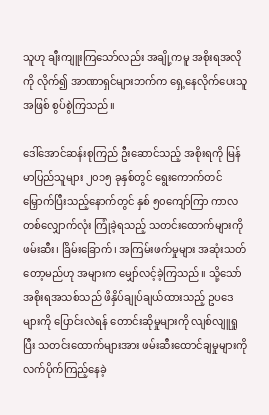သူဟု ချီးကျူးကြသော်လည်း အချို့ကမူ အစိုးရအလိုကို လိုက်၍ အာဏာရှင်များဘက်က ရှေ့နေလိုက်ပေးသူအဖြစ် စွပ်စွဲကြသည်။

ဒေါ်အောင်ဆန်းစုကြည် ဦးဆောင်သည့် အစိုးရကို မြန်မာပြည်သူများ ၂၀၁၅ ခုနှစ်တွင် ရွေးကောက်တင်မြှောက်ပြီးသည့်နောက်တွင် နှစ် ၅၀ကျော်ကြာ ကာလတစ်လျှောက်လုံး ကြုံခဲ့ရသည့် သတင်းထောက်များကို ဖမ်းဆီး၊ ခြိမ်းခြောက်၊ အကြမ်းဖက်မှုများ အဆုံးသတ်တော့မည်ဟု အများက မျှော်လင့်ခဲ့ကြသည်။ သို့သော် အစိုးရအသစ်သည် ဖိနှိပ်ချုပ်ချယ်ထားသည့် ဥပဒေများကို ပြောင်းလဲရန် တောင်းဆိုမှုများကို လျစ်လျူရှုပြီး သတင်းထောက်များအား ဖမ်းဆီးထောင်ချမှုများကို လက်ပိုက်ကြည့်နေခဲ့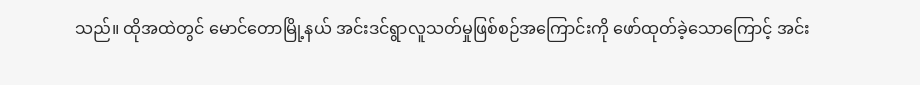သည်။ ထိုအထဲတွင် မောင်တောမြို့နယ် အင်းဒင်ရွာလူသတ်မှုဖြစ်စဉ်အကြောင်းကို ဖော်ထုတ်ခဲ့သောကြောင့် အင်း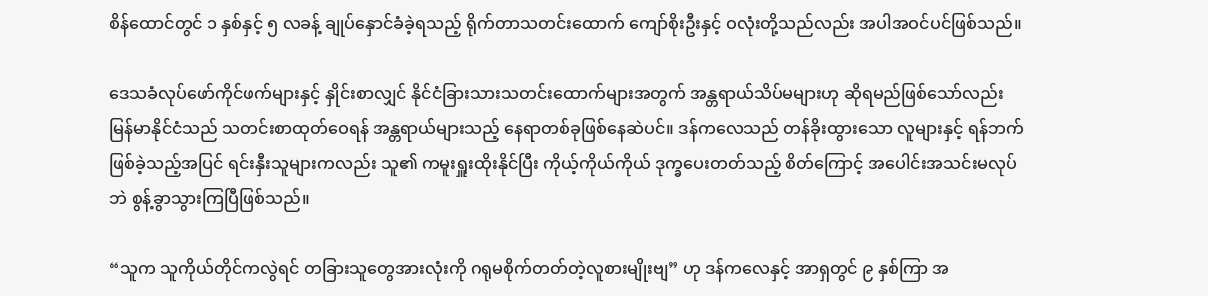စိန်ထောင်တွင် ၁ နှစ်နှင့် ၅ လခန့် ချုပ်နှောင်ခံခဲ့ရသည့် ရိုက်တာသတင်းထောက် ကျော်စိုးဦးနှင့် ဝလုံးတို့သည်လည်း အပါအဝင်ပင်ဖြစ်သည်။

ဒေသခံလုပ်ဖော်ကိုင်ဖက်များနှင့် နှိုင်းစာလျှင် နိုင်ငံခြားသားသတင်းထောက်များအတွက် အန္တရာယ်သိပ်မများဟု ဆိုရမည်ဖြစ်သော်လည်း မြန်မာနိုင်ငံသည် သတင်းစာထုတ်ဝေရန် အန္တရာယ်များသည့် နေရာတစ်ခုဖြစ်နေဆဲပင်။ ဒန်ကလေသည် တန်ခိုးထွားသော လူများနှင့် ရန်ဘက်ဖြစ်ခဲ့သည့်အပြင် ရင်းနှီးသူများကလည်း သူ၏ ကမူးရှူးထိုးနိုင်ပြီး ကိုယ့်ကိုယ်ကိုယ် ဒုက္ခပေးတတ်သည့် စိတ်ကြောင့် အပေါင်းအသင်းမလုပ်ဘဲ စွန့်ခွာသွားကြပြီဖြစ်သည်။

“သူက သူကိုယ်တိုင်ကလွဲရင် တခြားသူတွေအားလုံးကို ဂရုမစိုက်တတ်တဲ့လူစားမျိုးဗျ” ဟု ဒန်ကလေနှင့် အာရှတွင် ၉ နှစ်ကြာ အ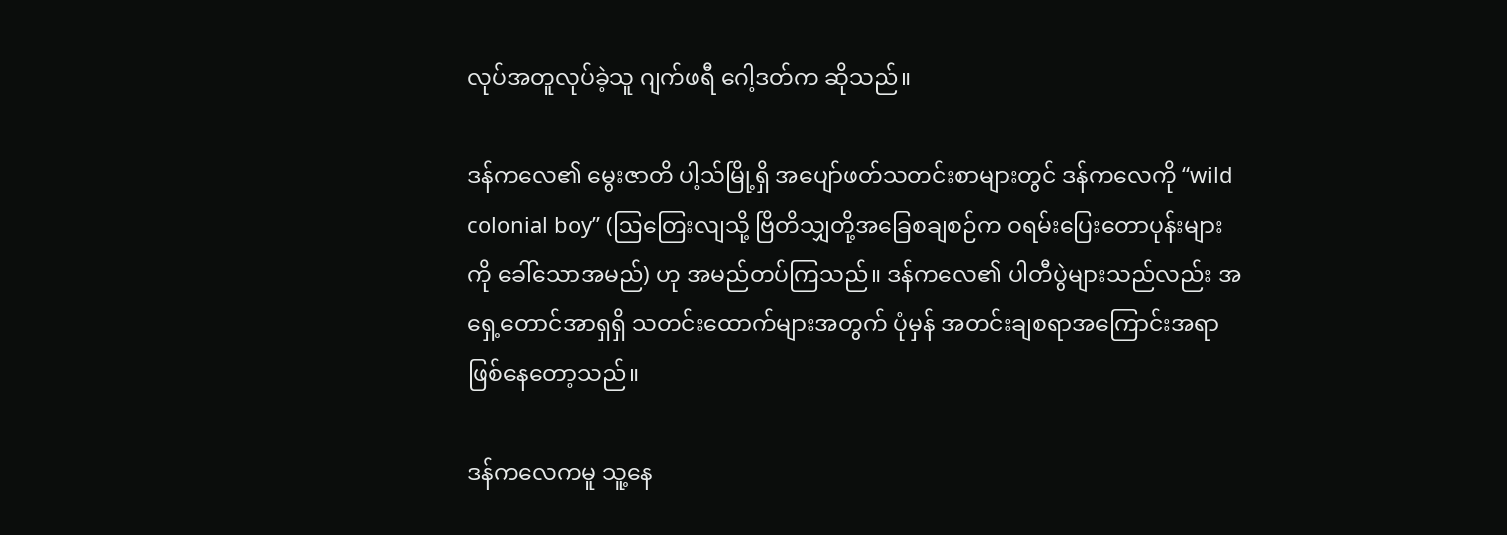လုပ်အတူလုပ်ခဲ့သူ ဂျက်ဖရီ ဂေါ့ဒတ်က ဆိုသည်။

ဒန်ကလေ၏ မွေးဇာတိ ပါ့သ်မြို့ရှိ အပျော်ဖတ်သတင်းစာများတွင် ဒန်ကလေကို “wild colonial boy” (ဩတြေးလျသို့ ဗြိတိသျှတို့အခြေစချစဉ်က ဝရမ်းပြေးတောပုန်းများကို ခေါ်သောအမည်) ဟု အမည်တပ်ကြသည်။ ဒန်ကလေ၏ ပါတီပွဲများသည်လည်း အရှေ့တောင်အာရှရှိ သတင်းထောက်များအတွက် ပုံမှန် အတင်းချစရာအကြောင်းအရာ ဖြစ်နေတော့သည်။

ဒန်ကလေကမူ သူ့နေ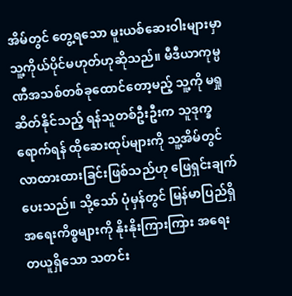အိမ်တွင် တွေ့ရသော မူးယစ်ဆေးဝါးများမှာ သူ့ကိုယ်ပိုင်မဟုတ်ဟုဆိုသည်။ မီဒီယာကုမ္ပဏီအသစ်တစ်ခုထောင်တော့မည့် သူ့ကို မရှုဆိတ်နိုင်သည့် ရန်သူတစ်ဦးဦးက သူဒုက္ခရောက်ရန် ထိုဆေးထုပ်များကို သူ့အိမ်တွင် လာထားထားခြင်းဖြစ်သည်ဟု ဖြေရှင်းချက်ပေးသည်။ သို့သော် ပုံမှန်တွင် မြန်မာပြည်ရှိ အရေးကိစ္စများကို နိုးနိုးကြားကြား အရေးတယူရှိသော သတင်း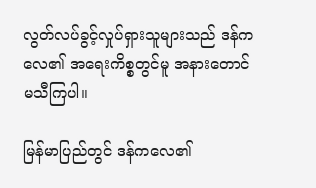လွတ်လပ်ခွင့်လှုပ်ရှားသူများသည် ဒန်ကလေ၏ အရေးကိစ္စတွင်မူ အနားတောင်မသီကြပါ။

မြန်မာပြည်တွင် ဒန်ကလေ၏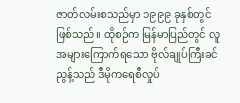ဇာတ်လမ်းစသည်မှာ ၁၉၉၉ ခုနှစ်တွင် ဖြစ်သည်။ ထိုစဉ်က မြန်မာပြည်တွင် လူအများကြောက်ရသော ဗိုလ်ချုပ်ကြီးခင်ညွန့်သည် ဒီမိုကရေစီလှုပ်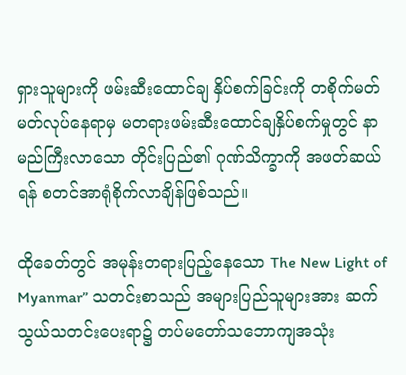ရှားသူများကို ဖမ်းဆီးထောင်ချ နှိပ်စက်ခြင်းကို တစိုက်မတ်မတ်လုပ်နေရာမှ မတရားဖမ်းဆီးထောင်ချနှိပ်စက်မှုတွင် နာမည်ကြီးလာသော တိုင်းပြည်၏ ဂုဏ်သိက္ခာကို အဖတ်ဆယ်ရန် စတင်အာရုံစိုက်လာချိန်ဖြစ်သည်။

ထိုခေတ်တွင် အမုန်းတရားပြည့်နေသော The New Light of Myanmar” သတင်းစာသည် အများပြည်သူများအား ဆက်သွယ်သတင်းပေးရာ၌ တပ်မတော်သဘောကျအသုံး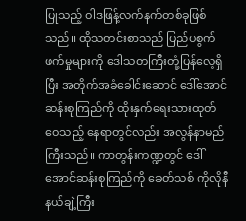ပြုသည့် ဝါဒဖြန့်လက်နက်တစ်ခုဖြစ်သည်။ ထိုသတင်းစာသည် ပြည်ပစွက်ဖက်မှုများကို ဒေါသတကြီးတုံ့ပြန်လေ့ရှိပြီး အတိုက်အခံခေါင်းဆောင် ဒေါ်အောင်ဆန်းစုကြည်ကို ထိုးနှက်ရေးသားထုတ်ဝေသည့် နေရာတွင်လည်း အလွန်နာမည်ကြီးသည်။ ကာတွန်းကဏ္ဍတွင် ဒေါ်အောင်ဆန်းစုကြည်ကို ခေတ်သစ် ကိုလိုနီနယ်ချဲ့ကြီး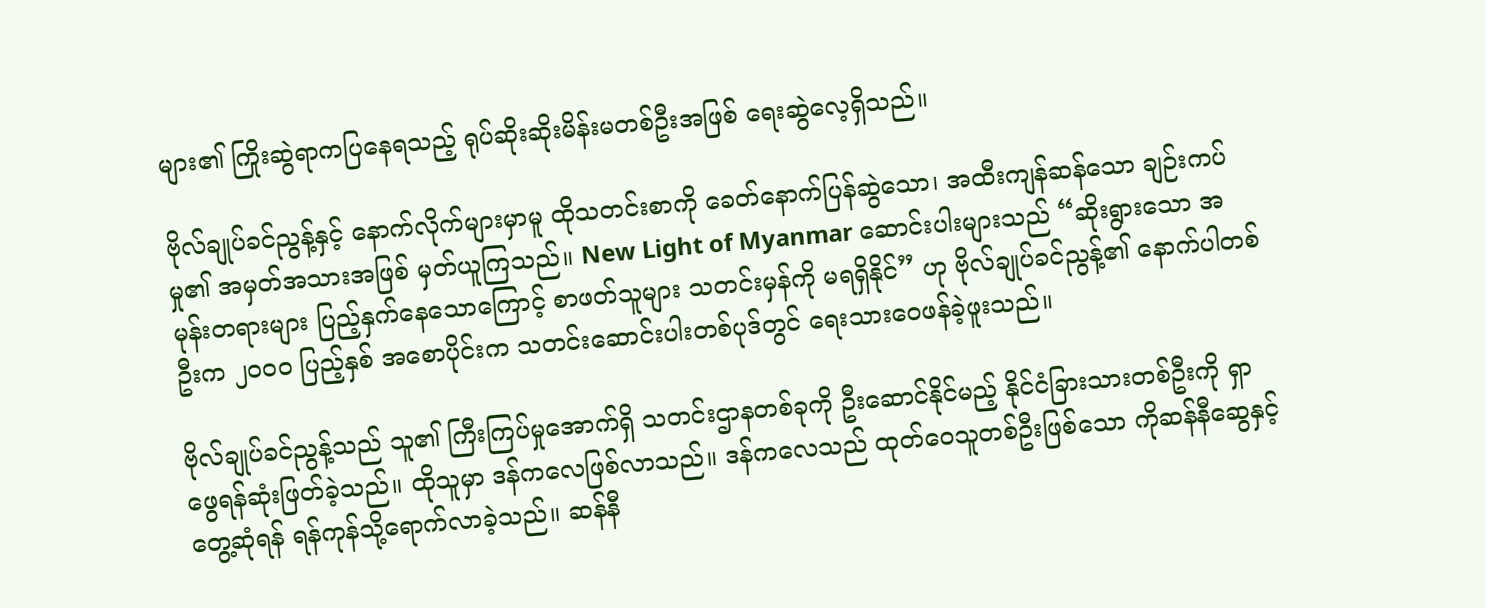များ၏ ကြိုးဆွဲရာကပြနေရသည့် ရုပ်ဆိုးဆိုးမိန်းမတစ်ဦးအဖြစ် ရေးဆွဲလေ့ရှိသည်။

ဗိုလ်ချုပ်ခင်ညွန့်နှင့် နောက်လိုက်များမှာမူ ထိုသတင်းစာကို ခေတ်နောက်ပြန်ဆွဲသော၊ အထီးကျန်ဆန်သော ချဉ်းကပ်မှု၏ အမှတ်အသားအဖြစ် မှတ်ယူကြသည်။ New Light of Myanmar ဆောင်းပါးများသည် “ဆိုးရွားသော အမုန်းတရားများ ပြည့်နှက်နေသောကြောင့် စာဖတ်သူများ သတင်းမှန်ကို မရရှိနိုင်” ဟု ဗိုလ်ချုပ်ခင်ညွန့်၏ နောက်ပါတစ်ဦးက ၂၀၀၀ ပြည့်နှစ် အစောပိုင်းက သတင်းဆောင်းပါးတစ်ပုဒ်တွင် ရေးသားဝေဖန်ခဲ့ဖူးသည်။

ဗိုလ်ချုပ်ခင်ညွန့်သည် သူ၏ ကြီးကြပ်မှုအောက်ရှိ သတင်းဌာနတစ်ခုကို ဦးဆောင်နိုင်မည့် နိုင်ငံခြားသားတစ်ဦးကို ရှာဖွေရန်ဆုံးဖြတ်ခဲ့သည်။ ထိုသူမှာ ဒန်ကလေဖြစ်လာသည်။ ဒန်ကလေသည် ထုတ်ဝေသူတစ်ဦးဖြစ်သော ကိုဆန်နီဆွေနှင့် တွေ့ဆုံရန် ရန်ကုန်သို့ရောက်လာခဲ့သည်။ ဆန်နီ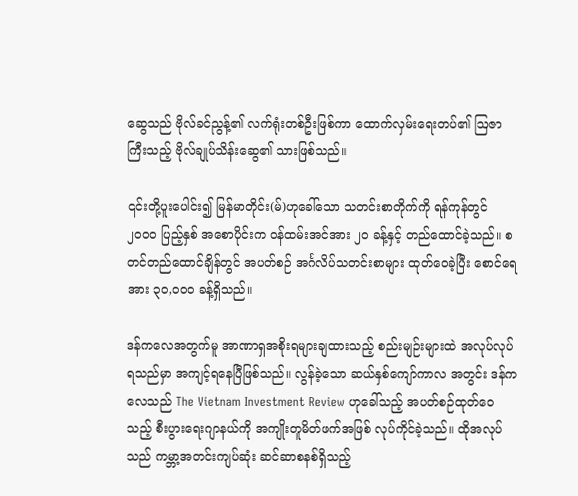ဆွေသည် ဗိုလ်ခင်ညွန့်၏ လက်ရုံးတစ်ဦးဖြစ်ကာ ထောက်လှမ်းရေးတပ်၏ ဩဇာကြီးသည့် ဗိုလ်ချုပ်သိန်းဆွေ၏ သားဖြစ်သည်။

၎င်းတို့ပူးပေါင်း၍ မြန်မာတိုင်း(မ်)ဟုခေါ်သော သတင်းစာတိုက်ကို ရန်ကုန်တွင် ၂၀၀၀ ပြည့်နှစ် အစောပိုင်းက ဝန်ထမ်းအင်အား ၂၀ ခန့်နှင့် တည်ထောင်ခဲ့သည်။ စတင်တည်ထောင်ချိန်တွင် အပတ်စဉ် အင်္ဂလိပ်သတင်းစာများ ထုတ်ဝေခဲ့ပြီး စောင်ရေအား ၃၀,၀၀၀ ခန့်ရှိသည်။

ဒန်ကလေအတွက်မူ အာဏာရှအစိုးရများချထားသည့် စည်းမျဉ်းများထဲ အလုပ်လုပ်ရသည်မှာ အကျင့်ရနေပြီဖြစ်သည်။ လွန်ခဲ့သော ဆယ်နှစ်ကျော်ကာလ အတွင်း ဒန်ကလေသည် The Vietnam Investment Review ဟုခေါ်သည့် အပတ်စဉ်ထုတ်ဝေသည့် စီးပွားရေးဂျာနယ်ကို အကျိုးတူမိတ်ဖက်အဖြစ် လုပ်ကိုင်ခဲ့သည်။ ထိုအလုပ်သည် ကမ္ဘာ့အတင်းကျပ်ဆုံး ဆင်ဆာစနစ်ရှိသည့်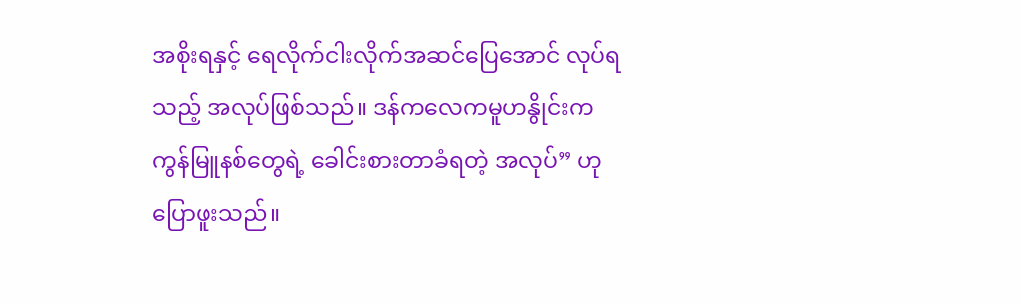အစိုးရနှင့် ရေလိုက်ငါးလိုက်အဆင်ပြေအောင် လုပ်ရသည့် အလုပ်ဖြစ်သည်။ ဒန်ကလေကမူဟနွိုင်းက ကွန်မြူနစ်တွေရဲ့ ခေါင်းစားတာခံရတဲ့ အလုပ်” ဟု ပြောဖူးသည်။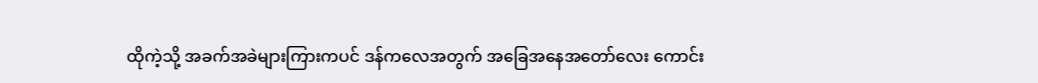ထိုကဲ့သို့ အခက်အခဲများကြားကပင် ဒန်ကလေအတွက် အခြေအနေအတော်လေး ကောင်း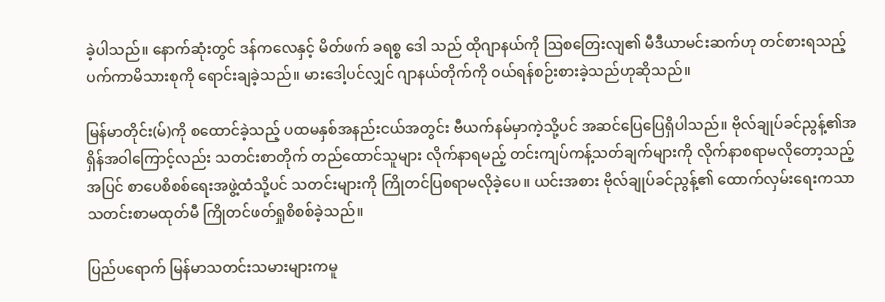ခဲ့ပါသည်။ နောက်ဆုံးတွင် ဒန်ကလေနှင့် မိတ်ဖက် ခရစ္စ ဒေါ သည် ထိုဂျာနယ်ကို ဩစတြေးလျ၏ မီဒီယာမင်းဆက်ဟု တင်စားရသည့် ပက်ကာမိသားစုကို ရောင်းချခဲ့သည်။ မားဒေါ့ပင်လျှင် ဂျာနယ်တိုက်ကို ဝယ်ရန်စဉ်းစားခဲ့သည်ဟုဆိုသည်။

မြန်မာတိုင်း(မ်)ကို စထောင်ခဲ့သည့် ပထမနှစ်အနည်းငယ်အတွင်း ဗီယက်နမ်မှာကဲ့သို့ပင် အဆင်ပြေပြေရှိပါသည်။ ဗိုလ်ချုပ်ခင်ညွန့်၏အရှိန်အဝါကြောင့်လည်း သတင်းစာတိုက် တည်ထောင်သူများ လိုက်နာရမည့် တင်းကျပ်ကန့်သတ်ချက်များကို လိုက်နာစရာမလိုတော့သည့်အပြင် စာပေစိစစ်ရေးအဖွဲ့ထံသို့ပင် သတင်းများကို ကြိုတင်ပြစရာမလိုခဲ့ပေ။ ယင်းအစား ဗိုလ်ချုပ်ခင်ညွန့်၏ ထောက်လှမ်းရေးကသာ သတင်းစာမထုတ်မီ ကြိုတင်ဖတ်ရှုစိစစ်ခဲ့သည်။

ပြည်ပရောက် မြန်မာသတင်းသမားများကမူ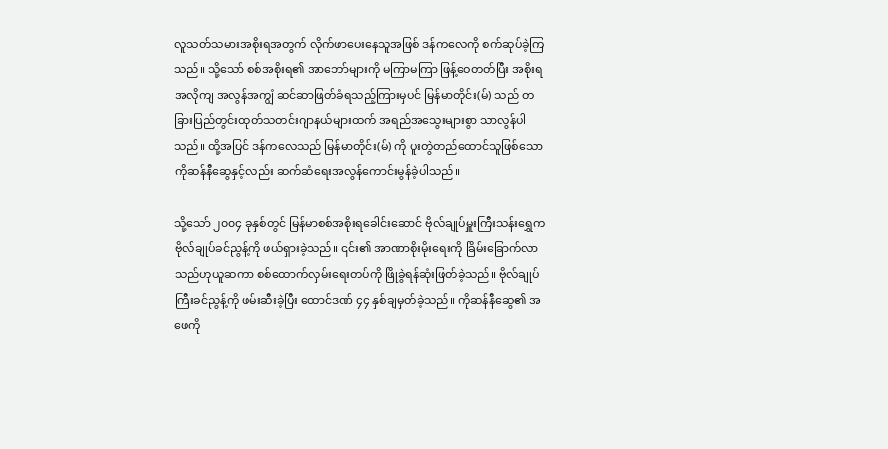လူသတ်သမားအစိုးရအတွက် လိုက်ဖာပေးနေသူအဖြစ် ဒန်ကလေကို စက်ဆုပ်ခဲ့ကြသည်။ သို့သော် စစ်အစိုးရ၏ အာဘော်များကို မကြာမကြာ ဖြန့်ဝေတတ်ပြီး အစိုးရအလိုကျ အလွန်အကျွံ ဆင်ဆာဖြတ်ခံရသည့်ကြားမှပင် မြန်မာတိုင်း(မ်) သည် တခြားပြည်တွင်းထုတ်သတင်းဂျာနယ်များထက် အရည်အသွေးများစွာ သာလွန်ပါသည်။ ထို့အပြင် ဒန်ကလေသည် မြန်မာတိုင်း(မ်) ကို ပူးတွဲတည်ထောင်သူဖြစ်သော ကိုဆန်နီဆွေနှင့်လည်း ဆက်ဆံရေးအလွန်ကောင်းမွန်ခဲ့ပါသည်။

သို့သော် ၂၀၀၄ ခုနှစ်တွင် မြန်မာစစ်အစိုးရခေါင်းဆောင် ဗိုလ်ချုပ်မှူးကြီးသန်းရွှေက ဗိုလ်ချုပ်ခင်ညွန့်ကို ဖယ်ရှားခဲ့သည်။ ၎င်း၏ အာဏာစိုးမိုးရေးကို ခြိမ်းခြောက်လာသည်ဟုယူဆကာ စစ်ထောက်လှမ်းရေးတပ်ကို ဖြိုခွဲရန်ဆုံးဖြတ်ခဲ့သည်။ ဗိုလ်ချုပ်ကြီးခင်ညွန့်ကို ဖမ်းဆီးခဲ့ပြီး ထောင်ဒဏ် ၄၄ နှစ်ချမှတ်ခဲ့သည်။ ကိုဆန်နီဆွေ၏ အဖေကို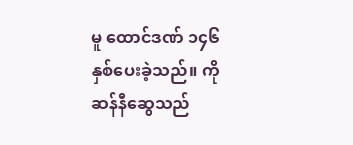မူ ထောင်ဒဏ် ၁၄၆ နှစ်ပေးခဲ့သည်။ ကိုဆန်နီဆွေသည်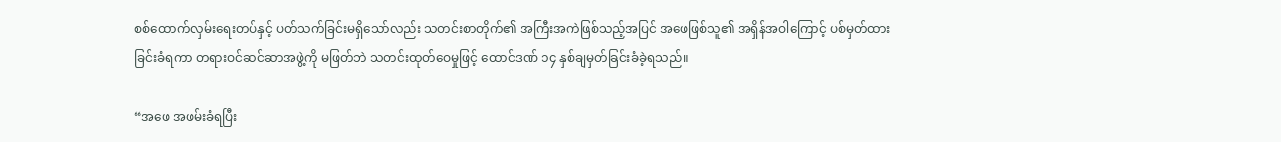စစ်ထောက်လှမ်းရေးတပ်နှင့် ပတ်သက်ခြင်းမရှိသော်လည်း သတင်းစာတိုက်၏ အကြီးအကဲဖြစ်သည့်အပြင် အဖေဖြစ်သူ၏ အရှိန်အဝါကြောင့် ပစ်မှတ်ထားခြင်းခံရကာ တရားဝင်ဆင်ဆာအဖွဲ့ကို မဖြတ်ဘဲ သတင်းထုတ်ဝေမှုဖြင့် ထောင်ဒဏ် ၁၄ နှစ်ချမှတ်ခြင်းခံခဲ့ရသည်။

“အဖေ အဖမ်းခံရပြီး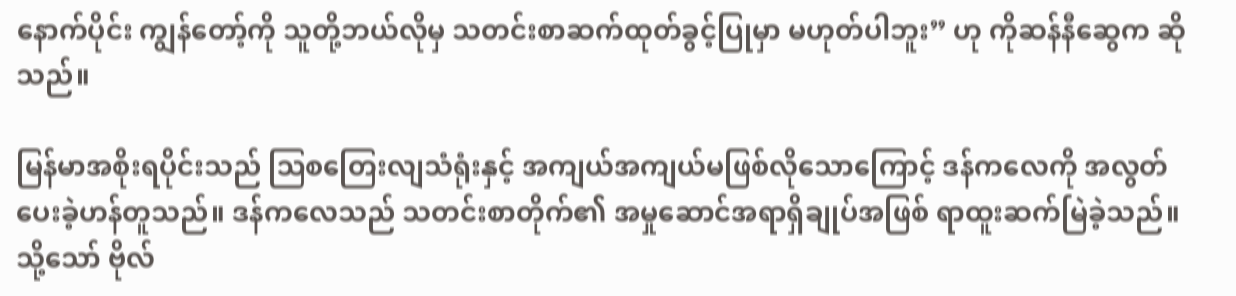နောက်ပိုင်း ကျွန်တော့်ကို သူတို့ဘယ်လိုမှ သတင်းစာဆက်ထုတ်ခွင့်ပြုမှာ မဟုတ်ပါဘူး” ဟု ကိုဆန်နီဆွေက ဆိုသည်။

မြန်မာအစိုးရပိုင်းသည် ဩစတြေးလျသံရုံးနှင့် အကျယ်အကျယ်မဖြစ်လိုသောကြောင့် ဒန်ကလေကို အလွတ်ပေးခဲ့ဟန်တူသည်။ ဒန်ကလေသည် သတင်းစာတိုက်၏ အမှုဆောင်အရာရှိချုပ်အဖြစ် ရာထူးဆက်မြဲခဲ့သည်။ သို့သော် ဗိုလ်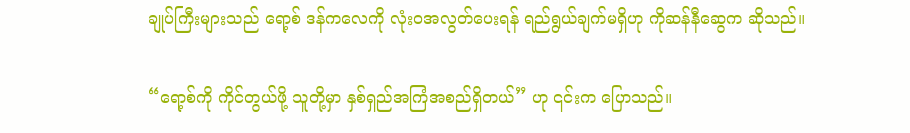ချုပ်ကြီးများသည် ရော့စ် ဒန်ကလေကို လုံးဝအလွတ်ပေးရန် ရည်ရွယ်ချက်မရှိဟု ကိုဆန်နီဆွေက ဆိုသည်။

“ရော့စ်ကို ကိုင်တွယ်ဖို့ သူတို့မှာ နှစ်ရှည်အကြံအစည်ရှိတယ်” ဟု ၎င်းက ပြောသည်။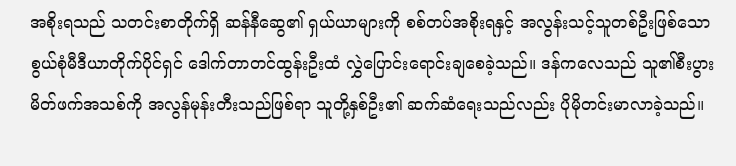အစိုးရသည် သတင်းစာတိုက်ရှိ ဆန်နီဆွေ၏ ရှယ်ယာများကို စစ်တပ်အစိုးရနှင့် အလွန်းသင့်သူတစ်ဦးဖြစ်သော စွယ်စုံမီဒီယာတိုက်ပိုင်ရှင် ဒေါက်တာတင်ထွန်းဦးထံ လွှဲပြောင်းရောင်းချစေခဲ့သည်။ ဒန်ကလေသည် သူ၏စီးပွားမိတ်ဖက်အသစ်ကို အလွန်မုန်းတီးသည်ဖြစ်ရာ သူတို့နှစ်ဦး၏ ဆက်ဆံရေးသည်လည်း ပိုမိုတင်းမာလာခဲ့သည်။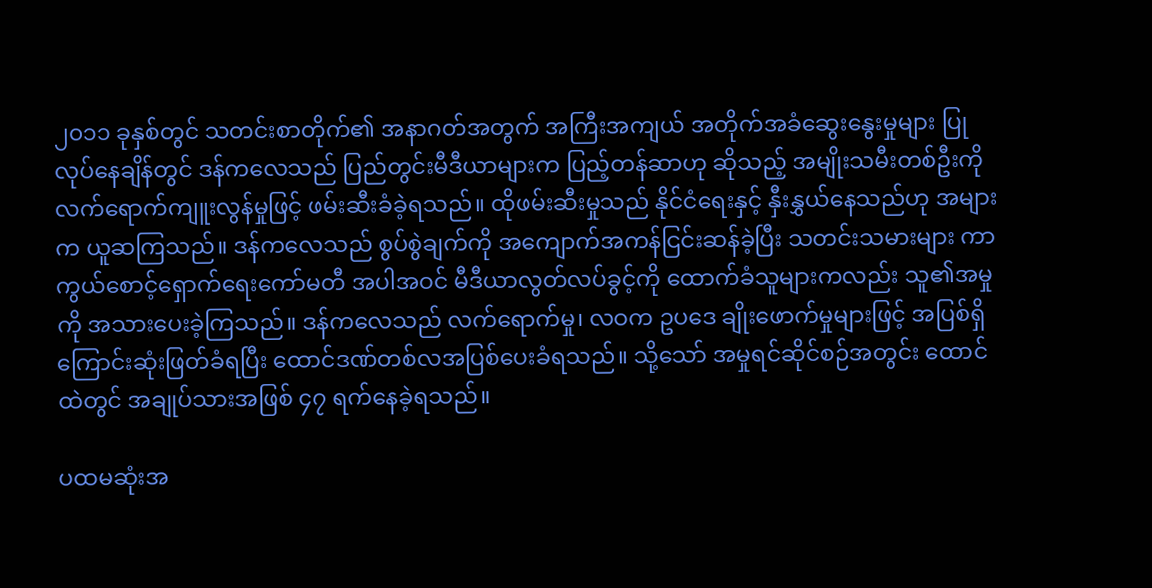၂၀၁၁ ခုနှစ်တွင် သတင်းစာတိုက်၏ အနာဂတ်အတွက် အကြီးအကျယ် အတိုက်အခံဆွေးနွေးမှုများ ပြုလုပ်နေချိန်တွင် ဒန်ကလေသည် ပြည်တွင်းမီဒီယာများက ပြည့်တန်ဆာဟု ဆိုသည့် အမျိုးသမီးတစ်ဦးကို လက်ရောက်ကျူးလွန်မှုဖြင့် ဖမ်းဆီးခံခဲ့ရသည်။ ထိုဖမ်းဆီးမှုသည် နိုင်ငံရေးနှင့် နှီးနွှယ်နေသည်ဟု အများက ယူဆကြသည်။ ဒန်ကလေသည် စွပ်စွဲချက်ကို အကျောက်အကန်ငြင်းဆန်ခဲ့ပြီး သတင်းသမားများ ကာကွယ်စောင့်ရှောက်ရေးကော်မတီ အပါအဝင် မီဒီယာလွတ်လပ်ခွင့်ကို ထောက်ခံသူများကလည်း သူ၏အမှုကို အသားပေးခဲ့ကြသည်။ ဒန်ကလေသည် လက်ရောက်မှု၊ လဝက ဥပဒေ ချိုးဖောက်မှုများဖြင့် အပြစ်ရှိကြောင်းဆုံးဖြတ်ခံရပြီး ထောင်ဒဏ်တစ်လအပြစ်ပေးခံရသည်။ သို့သော် အမှုရင်ဆိုင်စဉ်အတွင်း ထောင်ထဲတွင် အချုပ်သားအဖြစ် ၄၇ ရက်နေခဲ့ရသည်။

ပထမဆုံးအ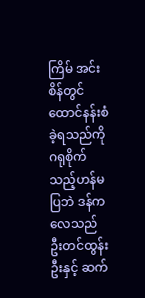ကြိမ် အင်းစိန်တွင် ထောင်နန်းစံခဲ့ရသည်ကို ဂရုစိုက်သည့်ဟန်မပြဘဲ ဒန်ကလေသည် ဦးတင်ထွန်းဦးနှင့် ဆက်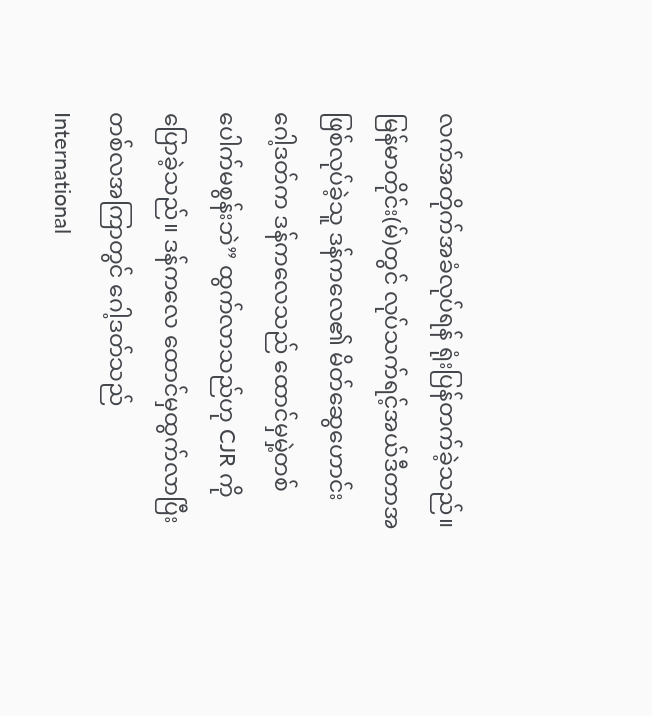လက်အတိုက်အခံလုပ်ရန် ရုံးပြန်တက်ခဲ့သည်။ မြန်မာတိုင်း(မ်)တွင် လုပ်သက်ရင့်အယ်ဒီတာအဖြစ်လုပ်ခဲ့သူ ဒန်ကလေ၏ မိတ်ဆွေဟောင်း ဂေါ့ဒတ်က ဒန်ကလေသည် ထောင်မှမှဲ့တစ်ပေါက်မစွန်းဘဲ” ထွက်လာသည်ဟု CJR ကိုပြောခဲ့သည်။ ဒန်ကလေ ထောင်မှထွက်လာပြီး တစ်လအကြာတွင် ဂေါ့ဒတ်သည် International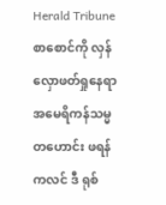Herald Tribune စာစောင်ကို လှန်လှောဖတ်ရှုနေရာ အမေရိကန်သမ္မတဟောင်း ဖရန်ကလင် ဒီ ရုစ်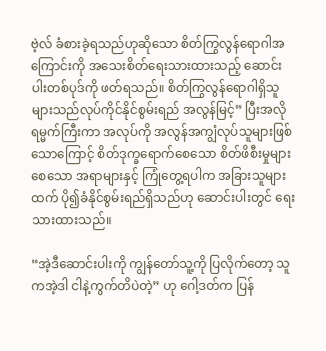ဗဲ့လ် ခံစားခဲ့ရသည်ဟုဆိုသော စိတ်ကြွလွန်ရောဂါအကြောင်းကို အသေးစိတ်ရေးသားထားသည့် ဆောင်းပါးတစ်ပုဒ်ကို ဖတ်ရသည်။ စိတ်ကြွလွန်ရောဂါရှိသူများသည်လုပ်ကိုင်နိုင်စွမ်းရည် အလွန်မြင့်” ပြီးအလိုရမ္မက်ကြီးကာ အလုပ်ကို အလွန်အကျွံလုပ်သူများဖြစ်သောကြောင့် စိတ်ဒုက္ခရောက်စေသော စိတ်ဖိစီးမှုများစေသော အရာများနှင့် ကြုံတွေ့ရပါက အခြားသူများထက် ပို၍ခံနိုင်စွမ်းရည်ရှိသည်ဟု ဆောင်းပါးတွင် ရေးသားထားသည်။

“အဲ့ဒီဆောင်းပါးကို ကျွန်တော်သူ့ကို ပြလိုက်တော့ သူကအဲ့ဒါ ငါနဲ့ကွက်တိပဲတဲ့” ဟု ဂေါ့ဒတ်က ပြန်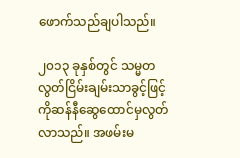ဖောက်သည်ချပါသည်။

၂၀၁၃ ခုနှစ်တွင် သမ္မတလွတ်ငြိမ်းချမ်းသာခွင့်ဖြင့် ကိုဆန်နီဆွေထောင်မှလွတ်လာသည်။ အဖမ်းမ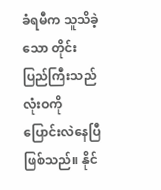ခံရမီက သူသိခဲ့သော တိုင်းပြည်ကြီးသည် လုံးဝကို ပြောင်းလဲနေပြီဖြစ်သည်။ နိုင်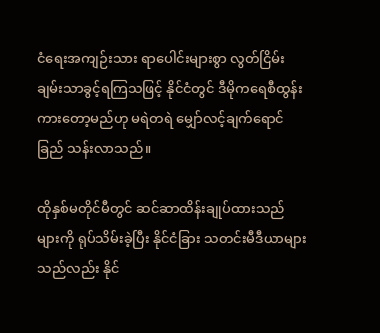ငံရေးအကျဉ်းသား ရာပေါင်းများစွာ လွတ်ငြိမ်းချမ်းသာခွင့်ရကြသဖြင့် နိုင်ငံတွင် ဒီမိုကရေစီထွန်းကားတော့မည်ဟု မရဲတရဲ မျှော်လင့်ချက်ရောင်ခြည် သန်းလာသည်။

ထိုနှစ်မတိုင်မီတွင် ဆင်ဆာထိန်းချုပ်ထားသည်များကို ရုပ်သိမ်းခဲ့ပြီး နိုင်ငံခြား သတင်းမီဒီယာများ သည်လည်း နိုင်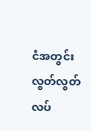ငံအတွင်း လွတ်လွတ်လပ်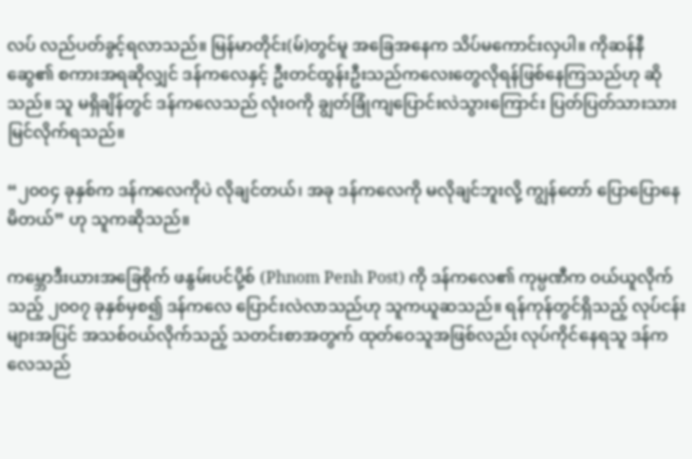လပ် လည်ပတ်ခွင့်ရလာသည်။ မြန်မာတိုင်း(မ်)တွင်မူ အခြေအနေက သိပ်မကောင်းလှပါ။ ကိုဆန်နီဆွေ၏ စကားအရဆိုလျှင် ဒန်ကလေနှင့် ဦးတင်ထွန်းဦးသည်ကလေးတွေလိုရန်ဖြစ်နေကြသည်ဟု ဆိုသည်။ သူ မရှိချိန်တွင် ဒန်ကလေသည် လုံးဝကို ချွတ်ခြုံကျပြောင်းလဲသွားကြောင်း ပြတ်ပြတ်သားသားမြင်လိုက်ရသည်။

“၂၀၀၄ ခုနှစ်က ဒန်ကလေကိုပဲ လိုချင်တယ်၊ အခု ဒန်ကလေကို မလိုချင်ဘူးလို့ ကျွန်တော် ပြောပြောနေမိတယ်” ဟု သူကဆိုသည်။

ကမ္ဘောဒီးယားအခြေစိုက် ဖနွမ်းပင်ပို့စ် (Phnom Penh Post) ကို ဒန်ကလေ၏ ကုမ္ပဏီက ဝယ်ယူလိုက်သည့် ၂၀၀၇ ခုနှစ်မှစ၍ ဒန်ကလေ ပြောင်းလဲလာသည်ဟု သူကယူဆသည်။ ရန်ကုန်တွင်ရှိသည့် လုပ်ငန်းများအပြင် အသစ်ဝယ်လိုက်သည့် သတင်းစာအတွက် ထုတ်ဝေသူအဖြစ်လည်း လုပ်ကိုင်နေရသူ ဒန်ကလေသည်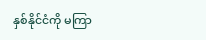နှစ်နိုင်ငံကို မကြာ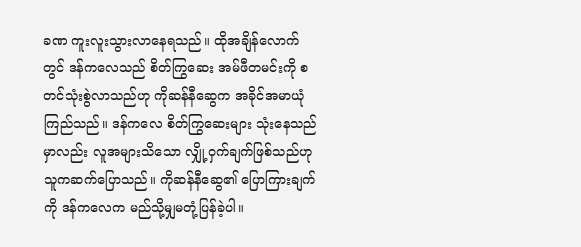ခဏ ကူးလူးသွားလာနေရသည်။ ထိုအချိန်လောက်တွင် ဒန်ကလေသည် စိတ်ကြွဆေး အမ်ဖီတမင်းကို စတင်သုံးစွဲလာသည်ဟု ကိုဆန်နီဆွေက အခိုင်အမာယုံကြည်သည်။ ဒန်ကလေ စိတ်ကြွဆေးများ သုံးနေသည်မှာလည်း လူအများသိသော လျှို့ဝှက်ချက်ဖြစ်သည်ဟု သူကဆက်ပြောသည်။ ကိုဆန်နီဆွေ၏ ပြောကြားချက်ကို ဒန်ကလေက မည်သို့မျှမတုံ့ပြန်ခဲ့ပါ။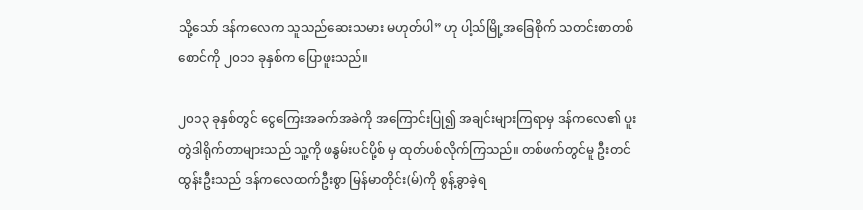သို့သော် ဒန်ကလေက သူသည်ဆေးသမား မဟုတ်ပါ” ဟု ပါ့သ်မြို့အခြေစိုက် သတင်းစာတစ်စောင်ကို ၂၀၁၁ ခုနှစ်က ပြောဖူးသည်။

၂၀၁၃ ခုနှစ်တွင် ငွေကြေးအခက်အခဲကို အကြောင်းပြု၍ အချင်းများကြရာမှ ဒန်ကလေ၏ ပူးတွဲဒါရိုက်တာများသည် သူ့ကို ဖနွမ်းပင်ပို့စ် မှ ထုတ်ပစ်လိုက်ကြသည်။ တစ်ဖက်တွင်မူ ဦးတင်ထွန်းဦးသည် ဒန်ကလေထက်ဦးစွာ မြန်မာတိုင်း(မ်)ကို စွန့်ခွာခဲ့ရ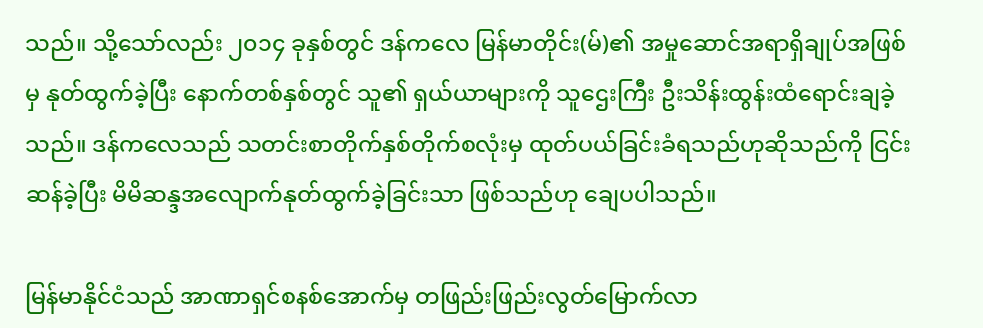သည်။ သို့သော်လည်း ၂၀၁၄ ခုနှစ်တွင် ဒန်ကလေ မြန်မာတိုင်း(မ်)၏ အမှုဆောင်အရာရှိချုပ်အဖြစ်မှ နုတ်ထွက်ခဲ့ပြီး နောက်တစ်နှစ်တွင် သူ၏ ရှယ်ယာများကို သူဌေးကြီး ဦးသိန်းထွန်းထံရောင်းချခဲ့သည်။ ဒန်ကလေသည် သတင်းစာတိုက်နှစ်တိုက်စလုံးမှ ထုတ်ပယ်ခြင်းခံရသည်ဟုဆိုသည်ကို ငြင်းဆန်ခဲ့ပြီး မိမိဆန္ဒအလျောက်နုတ်ထွက်ခဲ့ခြင်းသာ ဖြစ်သည်ဟု ချေပပါသည်။

မြန်မာနိုင်ငံသည် အာဏာရှင်စနစ်အောက်မှ တဖြည်းဖြည်းလွတ်မြောက်လာ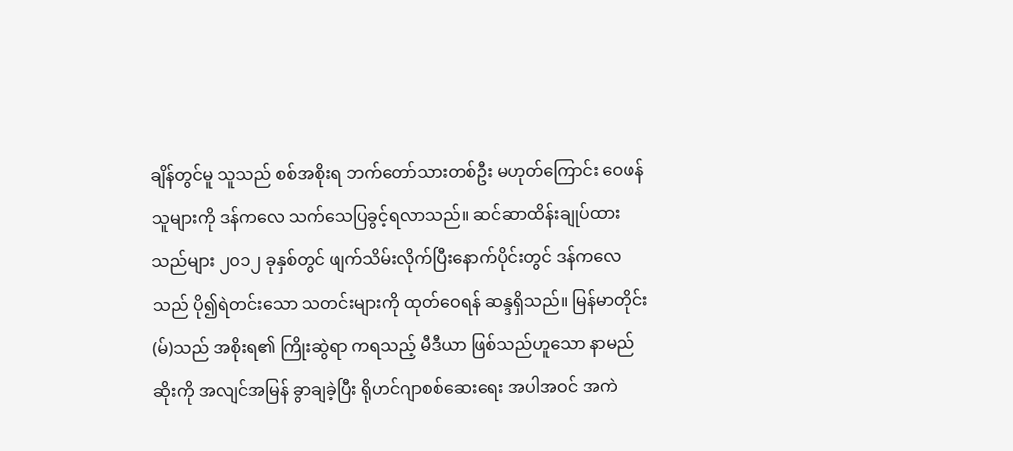ချိန်တွင်မူ သူသည် စစ်အစိုးရ ဘက်တော်သားတစ်ဦး မဟုတ်ကြောင်း ဝေဖန်သူများကို ဒန်ကလေ သက်သေပြခွင့်ရလာသည်။ ဆင်ဆာထိန်းချုပ်ထားသည်များ ၂၀၁၂ ခုနှစ်တွင် ဖျက်သိမ်းလိုက်ပြီးနောက်ပိုင်းတွင် ဒန်ကလေသည် ပို၍ရဲတင်းသော သတင်းများကို ထုတ်ဝေရန် ဆန္ဒရှိသည်။ မြန်မာတိုင်း(မ်)သည် အစိုးရ၏ ကြိုးဆွဲရာ ကရသည့် မီဒီယာ ဖြစ်သည်ဟူသော နာမည်ဆိုးကို အလျင်အမြန် ခွာချခဲ့ပြီး ရိုဟင်ဂျာစစ်ဆေးရေး အပါအဝင် အကဲ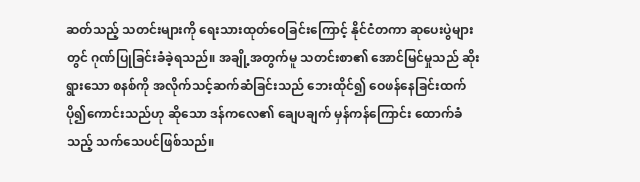ဆတ်သည့် သတင်းများကို ရေးသားထုတ်ဝေခြင်းကြောင့် နိုင်ငံတကာ ဆုပေးပွဲများတွင် ဂုဏ်ပြုခြင်းခံခဲ့ရသည်။ အချို့အတွက်မူ သတင်းစာ၏ အောင်မြင်မှုသည် ဆိုးရွားသော စနစ်ကို အလိုက်သင့်ဆက်ဆံခြင်းသည် ဘေးထိုင်၍ ဝေဖန်နေခြင်းထက် ပို၍ကောင်းသည်ဟု ဆိုသော ဒန်ကလေ၏ ချေပချက် မှန်ကန်ကြောင်း ထောက်ခံသည့် သက်သေပင်ဖြစ်သည်။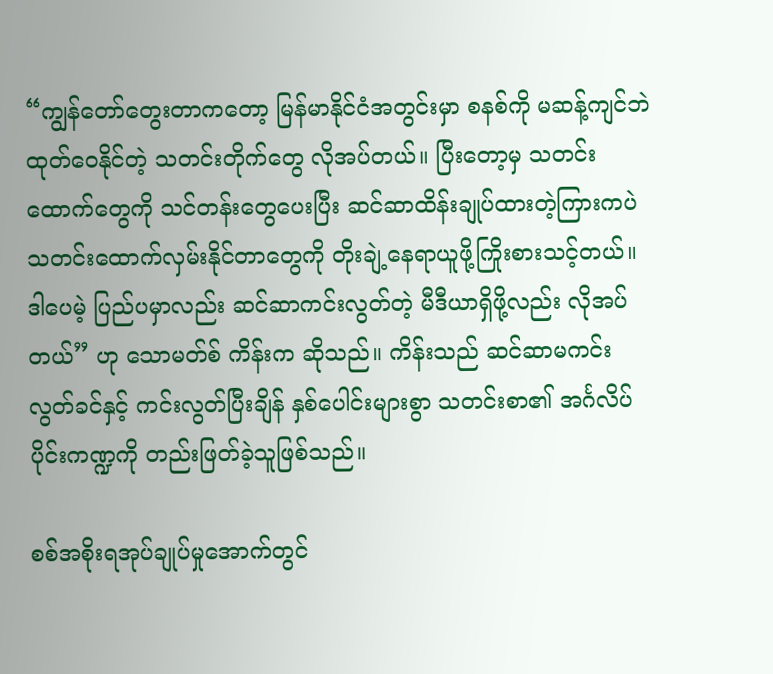“ကျွန်တော်တွေးတာကတော့ မြန်မာနိုင်ငံအတွင်းမှာ စနစ်ကို မဆန့်ကျင်ဘဲ ထုတ်ဝေနိုင်တဲ့ သတင်းတိုက်တွေ လိုအပ်တယ်။ ပြီးတော့မှ သတင်းထောက်တွေကို သင်တန်းတွေပေးပြီး ဆင်ဆာထိန်းချုပ်ထားတဲ့ကြားကပဲ သတင်းထောက်လှမ်းနိုင်တာတွေကို တိုးချဲ့နေရာယူဖို့ကြိုးစားသင့်တယ်။ ဒါပေမဲ့ ပြည်ပမှာလည်း ဆင်ဆာကင်းလွတ်တဲ့ မီဒီယာရှိဖို့လည်း လိုအပ်တယ်” ဟု သောမတ်စ် ကိန်းက ဆိုသည်။ ကိန်းသည် ဆင်ဆာမကင်းလွတ်ခင်နှင့် ကင်းလွတ်ပြီးချိန် နှစ်ပေါင်းများစွာ သတင်းစာ၏ အင်္ဂလိပ်ပိုင်းကဏ္ဍကို တည်းဖြတ်ခဲ့သူဖြစ်သည်။

စစ်အစိုးရအုပ်ချုပ်မှုအောက်တွင်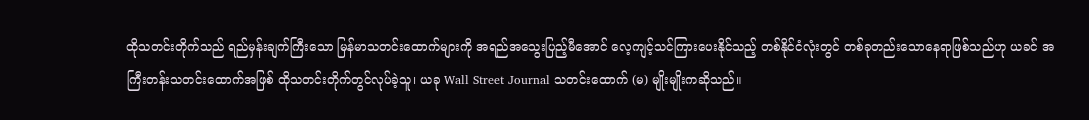ထိုသတင်းတိုက်သည် ရည်မှန်းချက်ကြီးသော မြန်မာသတင်းထောက်များကို အရည်အသွေးပြည့်မီအောင် လေ့ကျင့်သင်ကြားပေးနိုင်သည့် တစ်နိုင်ငံလုံးတွင် တစ်ခုတည်းသောနေရာဖြစ်သည်ဟု ယခင် အကြီးတန်းသတင်းထောက်အဖြစ် ထိုသတင်းတိုက်တွင်လုပ်ခဲ့သူ၊ ယခု Wall Street Journal သတင်းထောက် (မ) မျိုးမျိုးကဆိုသည်။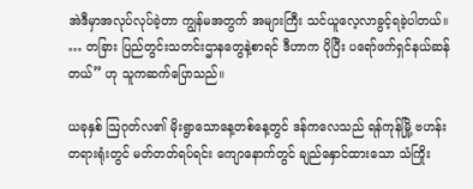အဲဒီမှာအလုပ်လုပ်ခဲ့တာ ကျွန်မအတွက် အများကြီး သင်ယူလေ့လာခွင့်ရခဲ့ပါတယ်။ … တခြား ပြည်တွင်းသတင်းဌာနတွေနဲ့စာရင် ဒီဟာက ပိုပြီး ပရော်ဖက်ရှင်နယ်ဆန်တယ်” ဟု သူကဆက်ပြောသည်။

ယခုနှစ် ဩဂုတ်လ၏ မိုးရွာသောနေ့တစ်နေ့တွင် ဒန်ကလေသည် ရန်ကုန်မြို့ ဗဟန်းတရားရုံးတွင် မတ်တတ်ရပ်ရင်း ကျောနောက်တွင် ချည်နှောင်ထားသော သံကြိုး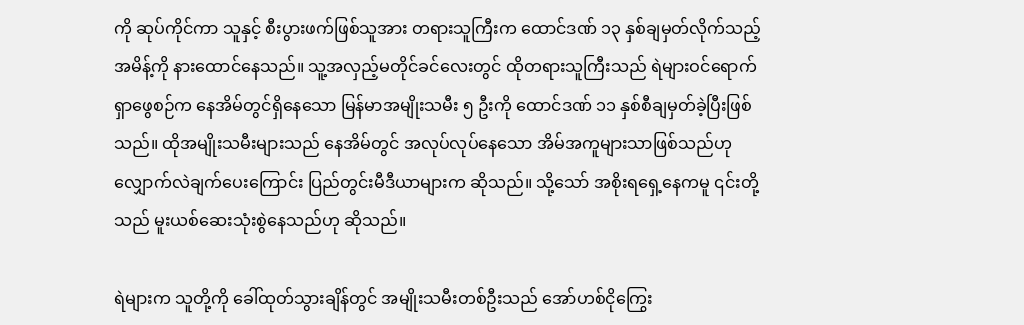ကို ဆုပ်ကိုင်ကာ သူနှင့် စီးပွားဖက်ဖြစ်သူအား တရားသူကြီးက ထောင်ဒဏ် ၁၃ နှစ်ချမှတ်လိုက်သည့် အမိန့်ကို နားထောင်နေသည်။ သူ့အလှည့်မတိုင်ခင်လေးတွင် ထိုတရားသူကြီးသည် ရဲများဝင်ရောက်ရှာဖွေစဉ်က နေအိမ်တွင်ရှိနေသော မြန်မာအမျိုးသမီး ၅ ဦးကို ထောင်ဒဏ် ၁၁ နှစ်စီချမှတ်ခဲ့ပြီးဖြစ်သည်။ ထိုအမျိုးသမီးများသည် နေအိမ်တွင် အလုပ်လုပ်နေသော အိမ်အကူများသာဖြစ်သည်ဟု လျှောက်လဲချက်ပေးကြောင်း ပြည်တွင်းမီဒီယာများက ဆိုသည်။ သို့သော် အစိုးရရှေ့နေကမူ ၎င်းတို့သည် မူးယစ်ဆေးသုံးစွဲနေသည်ဟု ဆိုသည်။

ရဲများက သူတို့ကို ခေါ်ထုတ်သွားချိန်တွင် အမျိုးသမီးတစ်ဦးသည် အော်ဟစ်ငိုကြွေး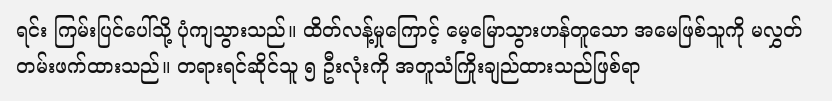ရင်း ကြမ်းပြင်ပေါ်သို့ ပုံကျသွားသည်။ ထိတ်လန့်မှုကြောင့် မေ့မြောသွားဟန်တူသော အမေဖြစ်သူကို မလွှတ်တမ်းဖက်ထားသည်။ တရားရင်ဆိုင်သူ ၅ ဦးလုံးကို အတူသံကြိုးချည်ထားသည်ဖြစ်ရာ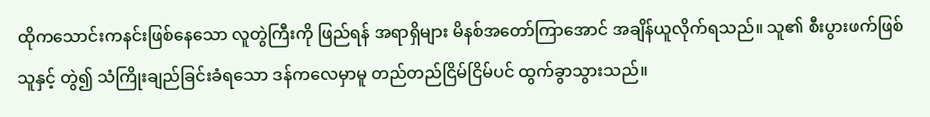ထိုကသောင်းကနင်းဖြစ်နေသော လူတွဲကြီးကို ဖြည်ရန် အရာရှိများ မိနစ်အတော်ကြာအောင် အချိန်ယူလိုက်ရသည်။ သူ၏ စီးပွားဖက်ဖြစ်သူနှင့် တွဲ၍ သံကြိုးချည်ခြင်းခံရသော ဒန်ကလေမှာမူ တည်တည်ငြိမ်ငြိမ်ပင် ထွက်ခွာသွားသည်။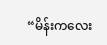“မိန်းကလေး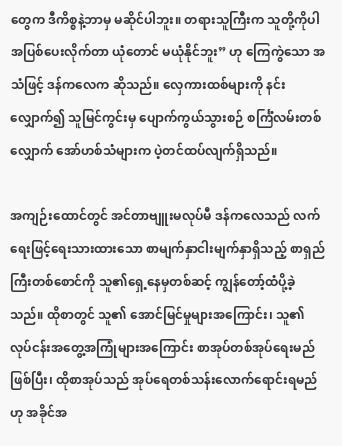တွေက ဒီကိစ္စနဲ့ဘာမှ မဆိုင်ပါဘူး။ တရားသူကြီးက သူတို့ကိုပါ အပြစ်ပေးလိုက်တာ ယုံတောင် မယုံနိုင်ဘူး” ဟု ကြေကွဲသော အသံဖြင့် ဒန်ကလေက ဆိုသည်။ လှေကားထစ်များကို နင်းလျှောက်၍ သူမြင်ကွင်းမှ ပျောက်ကွယ်သွားစဉ် စင်္ကြံလမ်းတစ်လျှောက် အော်ဟစ်သံများက ပဲ့တင်ထပ်လျက်ရှိသည်။

အကျဉ်းထောင်တွင် အင်တာဗျူးမလုပ်မီ ဒန်ကလေသည် လက်ရေးဖြင့်ရေးသားထားသော စာမျက်နှာငါးမျက်နှာရှိသည့် စာရှည်ကြီးတစ်စောင်ကို သူ၏ရှေ့နေမှတစ်ဆင့် ကျွန်တော့်ထံပို့ခဲ့သည်။ ထိုစာတွင် သူ၏ အောင်မြင်မှုများအကြောင်း၊ သူ၏ လုပ်ငန်းအတွေ့အကြုံများအကြောင်း စာအုပ်တစ်အုပ်ရေးမည်ဖြစ်ပြီး၊ ထိုစာအုပ်သည် အုပ်ရေတစ်သန်းလောက်ရောင်းရမည်ဟု အခိုင်အ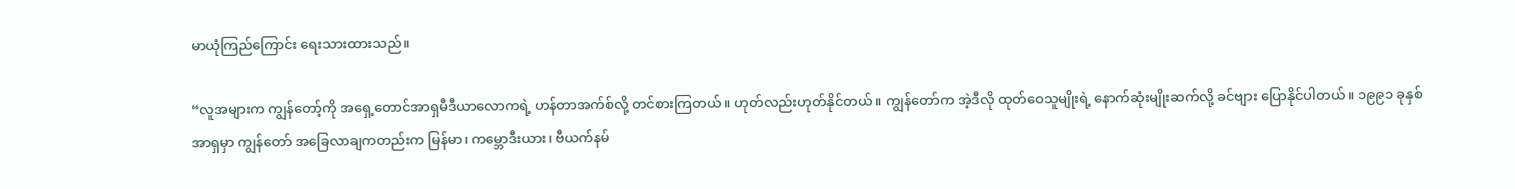မာယုံကြည်ကြောင်း ရေးသားထားသည်။

“လူအများက ကျွန်တော့်ကို အရှေ့တောင်အာရှမီဒီယာလောကရဲ့ ဟန်တာအက်စ်လို့ တင်စားကြတယ်။ ဟုတ်လည်းဟုတ်နိုင်တယ်။ ကျွန်တော်က အဲ့ဒီလို ထုတ်ဝေသူမျိုးရဲ့ နောက်ဆုံးမျိုးဆက်လို့ ခင်ဗျား ပြောနိုင်ပါတယ်။ ၁၉၉၁ ခုနှစ် အာရှမှာ ကျွန်တော် အခြေလာချကတည်းက မြန်မာ၊ ကမ္ဘောဒီးယား၊ ဗီယက်နမ်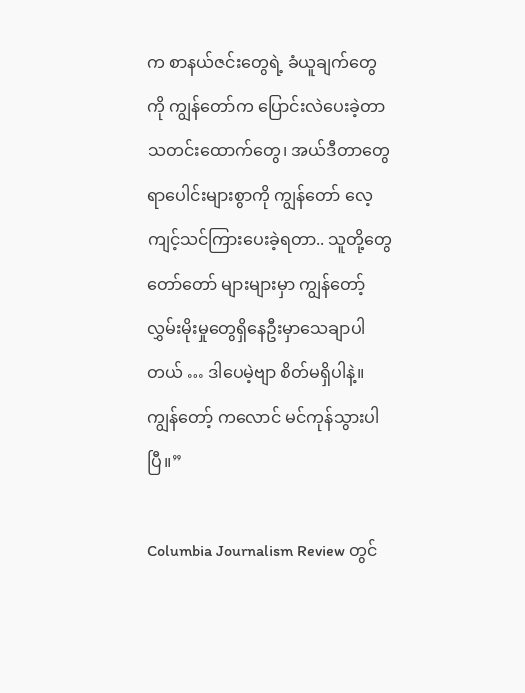က စာနယ်ဇင်းတွေရဲ့ ခံယူချက်တွေကို ကျွန်တော်က ပြောင်းလဲပေးခဲ့တာသတင်းထောက်တွေ၊ အယ်ဒီတာတွေ ရာပေါင်းများစွာကို ကျွန်တော် လေ့ကျင့်သင်ကြားပေးခဲ့ရတာ.. သူတို့တွေ တော်တော် များများမှာ ကျွန်တော့်လွှမ်းမိုးမှုတွေရှိနေဦးမှာသေချာပါတယ် … ဒါပေမဲ့ဗျာ စိတ်မရှိပါနဲ့။ ကျွန်တော့် ကလောင် မင်ကုန်သွားပါပြီ။”

Columbia Journalism Review တွင်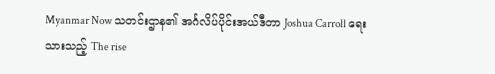Myanmar Now သတင်းဌာန၏ အင်္ဂလိပ်ပိုင်းအယ်ဒီတာ Joshua Carroll ရေးသားသည့် The rise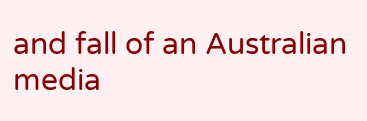and fall of an Australian media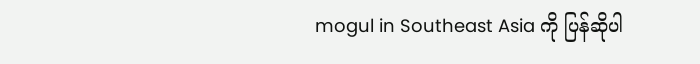mogul in Southeast Asia ကို ပြန်ဆိုပါ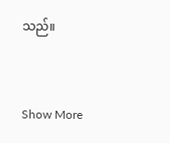သည်။


Show More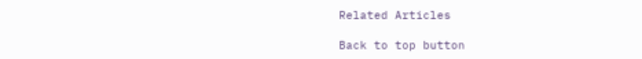Related Articles

Back to top button